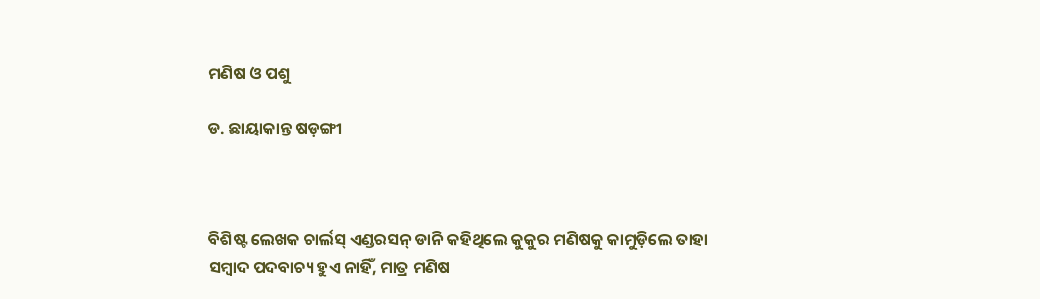ମଣିଷ ଓ ପଶୁ

ଡ. ଛାୟାକାନ୍ତ ଷଡ଼ଙ୍ଗୀ



ବିଶିଷ୍ଟ ଲେଖକ ଚାର୍ଲସ୍‌ ଏଣ୍ଡରସନ୍‌ ଡାନି କହିଥିଲେ କୁକୁର ମଣିଷକୁ କାମୁଡ଼ିଲେ ତାହା ସମ୍ବାଦ ପଦବାଚ୍ୟ ହୁଏ ନାହିଁ, ମାତ୍ର ମଣିଷ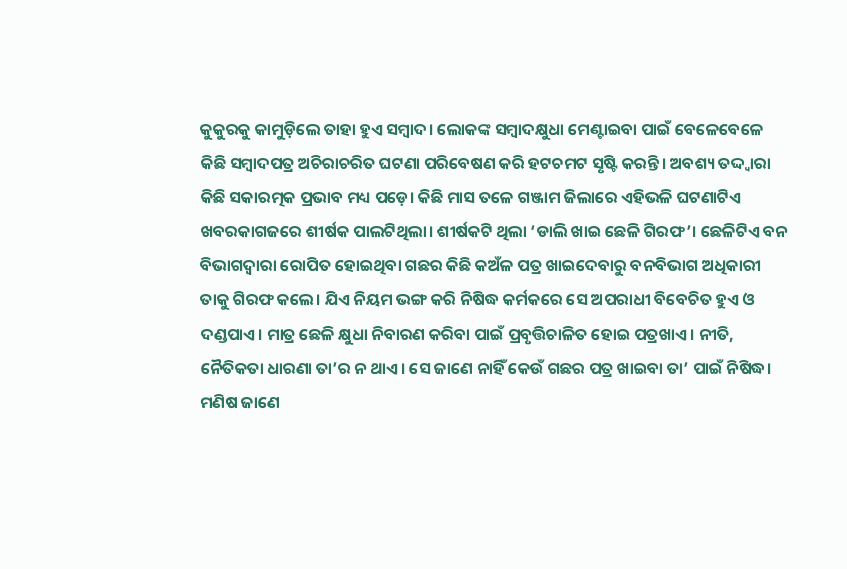କୁକୁରକୁ କାମୁଡ଼ିଲେ ତାହା ହୁଏ ସମ୍ବାଦ। ଲୋକଙ୍କ ସମ୍ବାଦକ୍ଷୁଧା ମେଣ୍ଟାଇବା ପାଇଁ ବେଳେବେଳେ କିଛି ସମ୍ବାଦପତ୍ର ଅଚିରାଚରିତ ଘଟଣା ପରିବେଷଣ କରି ହଟଚମଟ ସୃଷ୍ଟି କରନ୍ତି। ଅବଶ୍ୟ ତଦ୍ଦ୍ବାରା କିଛି ସକାରତ୍ମକ ପ୍ରଭାବ ମଧ୍ୟ ପଡ଼େ। କିଛି ମାସ ତଳେ ଗଞ୍ଜାମ ଜିଲାରେ ଏହିଭଳି ଘଟଣାଟିଏ ଖବରକାଗଜରେ ଶୀର୍ଷକ ପାଲଟିଥିଲା। ଶୀର୍ଷକଟି ଥିଲା ‘ଡାଲି ଖାଇ ଛେଳି ଗିରଫ’। ଛେଳିଟିଏ ବନ ବିଭାଗଦ୍ୱାରା ରୋପିତ ହୋଇଥିବା ଗଛର କିଛି କଅଁଳ ପତ୍ର ଖାଇଦେବାରୁ ବନବିଭାଗ ଅଧିକାରୀ ତାକୁ ଗିରଫ କଲେ। ଯିଏ ନିୟମ ଭଙ୍ଗ କରି ନିଷିଦ୍ଧ କର୍ମକରେ ସେ ଅପରାଧୀ ବିବେଚିତ ହୁଏ ଓ ଦଣ୍ଡପାଏ। ମାତ୍ର ଛେଳି କ୍ଷୁଧା ନିବାରଣ କରିବା ପାଇଁ ପ୍ରବୃତ୍ତିଚାଳିତ ହୋଇ ପତ୍ରଖାଏ। ନୀତି, ନୈତିକତା ଧାରଣା ତା’ର ନ ଥାଏ। ସେ ଜାଣେ ନାହିଁ କେଉଁ ଗଛର ପତ୍ର ଖାଇବା ତା’ ପାଇଁ ନିଷିଦ୍ଧ। ମଣିଷ ଜାଣେ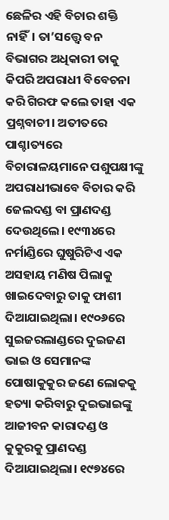ଛେଳିର ଏହି ବିଚାର ଶକ୍ତି ନାହିଁ। ତା’ସତ୍ତ୍ୱେ ବନ ବିଭାଗର ଅଧିକାରୀ ତାକୁ କିପରି ଅପରାଧୀ ବିବେଚନା କରି ଗିରଫ କଲେ ତାହା ଏକ ପ୍ରଶ୍ନବାଚୀ। ଅତୀତରେ ପାଶ୍ଚାତ୍ୟରେ ବିଚାରାଳୟମାନେ ପଶୁପକ୍ଷୀଙ୍କୁ ଅପରାଧୀଭାବେ ବିଚାର କରି ଜେଲଦଣ୍ଡ ବା ପ୍ରାଣଦଣ୍ଡ ଦେଉଥିଲେ। ୧୯୩୪ରେ ନର୍ମାଣ୍ଡିରେ ଘୁଷୁରିଟିଏ ଏକ ଅସହାୟ ମଣିଷ ପିଲାକୁ ଖାଇଦେବାରୁ ତାକୁ ଫାଶୀ ଦିଆଯାଇଥିଲା। ୧୯୦୬ରେ ସୁଇଜରଲାଣ୍ଡରେ ଦୁଇଜଣ ଭାଇ ଓ ସେମାନଙ୍କ ପୋଷାକୁକୁର ଜଣେ ଲୋକକୁ ହତ୍ୟା କରିବାରୁ ଦୁଇଭାଇଙ୍କୁ ଆଜୀବନ କାରାଦଣ୍ଡ ଓ କୁକୁରକୁ ପ୍ରାଣଦଣ୍ଡ ଦିଆଯାଇଥିଲା। ୧୯୭୪ରେ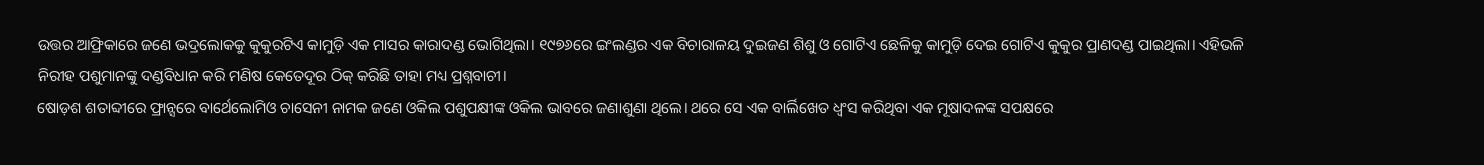ଉତ୍ତର ଆଫ୍ରିକାରେ ଜଣେ ଭଦ୍ରଲୋକକୁ କୁକୁରଟିଏ କାମୁଡ଼ି ଏକ ମାସର କାରାଦଣ୍ଡ ଭୋଗିଥିଲା। ୧୯୭୬ରେ ଇଂଲଣ୍ଡର ଏକ ବିଚାରାଳୟ ଦୁଇଜଣ ଶିଶୁ ଓ ଗୋଟିଏ ଛେଳିକୁ କାମୁଡ଼ି ଦେଇ ଗୋଟିଏ କୁକୁର ପ୍ରାଣଦଣ୍ଡ ପାଇଥିଲା। ଏହିଭଳି ନିରୀହ ପଶୁମାନଙ୍କୁ ଦଣ୍ଡବିଧାନ କରି ମଣିଷ କେତେଦୂର ଠିକ୍‌ କରିଛି ତାହା ମଧ୍ୟ ପ୍ରଶ୍ନବାଚୀ।
ଷୋଡ଼ଶ ଶତାବ୍ଦୀରେ ଫ୍ରାନ୍ସରେ ବାର୍ଥେଲୋମିଓ ଚାସେନୀ ନାମକ ଜଣେ ଓକିଲ ପଶୁପକ୍ଷୀଙ୍କ ଓକିଲ ଭାବରେ ଜଣାଶୁଣା ଥିଲେ। ଥରେ ସେ ଏକ ବାର୍ଲିଖେତ ଧ୍ୱଂସ କରିଥିବା ଏକ ମୂଷାଦଳଙ୍କ ସପକ୍ଷରେ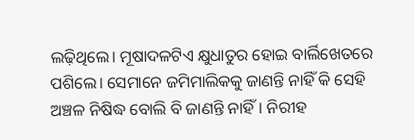ଲଢ଼ିଥିଲେ। ମୂଷାଦଳଟିଏ କ୍ଷୁଧାତୁର ହୋଇ ବାର୍ଲିଖେତରେ ପଶିଲେ। ସେମାନେ ଜମିମାଲିକକୁ ଜାଣନ୍ତି ନାହିଁ କି ସେହି ଅଞ୍ଚଳ ନିଷିଦ୍ଧ ବୋଲି ବି ଜାଣନ୍ତି ନାହିଁ। ନିରୀହ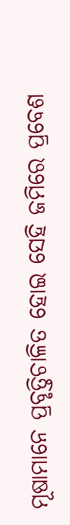ମୂଷାମାନେ ପ୍ରବୃତ୍ତିଚାଳିତ ହୋଇ ସେହି ଜମିରେ ପ୍ରବେଶ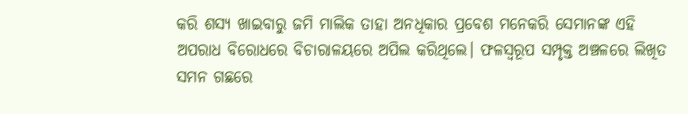କରି ଶସ୍ୟ ଖାଇବାରୁ ଜମି ମାଲିକ ତାହା ଅନଧିକାର ପ୍ରବେଶ ମନେକରି ସେମାନଙ୍କ ଏହି ଅପରାଧ ବିରୋଧରେ ବିଚାରାଳୟରେ ଅପିଲ କରିଥିଲେ। ଫଳସ୍ବରୂପ ସମ୍ପୃକ୍ତ ଅଞ୍ଚଳରେ ଲିଖିତ ସମନ ଗଛରେ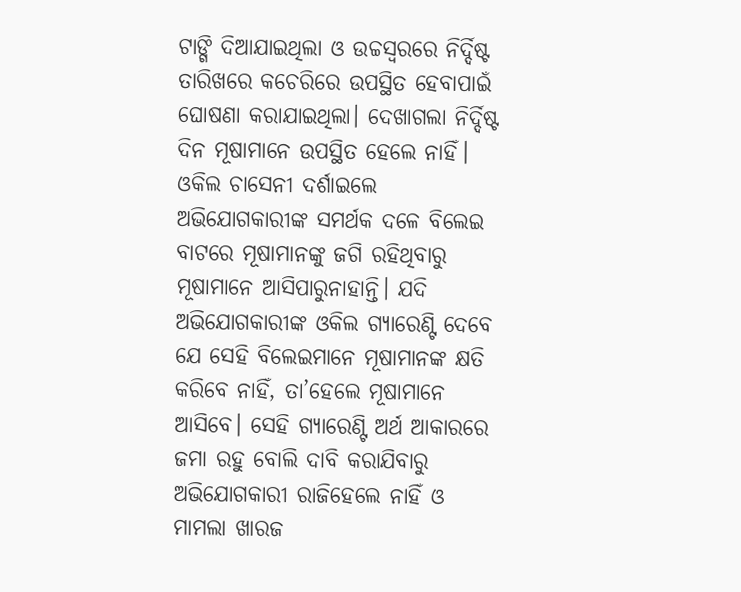ଟାଙ୍ଗି ଦିଆଯାଇଥିଲା ଓ ଉଚ୍ଚସ୍ବରରେ ନିର୍ଦ୍ଦିଷ୍ଟ ତାରିଖରେ କଚେରିରେ ଉପସ୍ଥିତ ହେବାପାଇଁ ଘୋଷଣା କରାଯାଇଥିଲା। ଦେଖାଗଲା ନିର୍ଦ୍ଦିଷ୍ଟ ଦିନ ମୂଷାମାନେ ଉପସ୍ଥିତ ହେଲେ ନାହିଁ। ଓକିଲ ଚାସେନୀ ଦର୍ଶାଇଲେ ଅଭିଯୋଗକାରୀଙ୍କ ସମର୍ଥକ ଦଳେ ବିଲେଇ ବାଟରେ ମୂଷାମାନଙ୍କୁ ଜଗି ରହିଥିବାରୁ ମୂଷାମାନେ ଆସିପାରୁନାହାନ୍ତି। ଯଦି ଅଭିଯୋଗକାରୀଙ୍କ ଓକିଲ ଗ୍ୟାରେଣ୍ଟି ଦେବେ ଯେ ସେହି ବିଲେଇମାନେ ମୂଷାମାନଙ୍କ କ୍ଷତି କରିବେ ନାହିଁ, ତା’ହେଲେ ମୂଷାମାନେ ଆସିବେ। ସେହି ଗ୍ୟାରେଣ୍ଟି ଅର୍ଥ ଆକାରରେ ଜମା ରହୁ ବୋଲି ଦାବି କରାଯିବାରୁ ଅଭିଯୋଗକାରୀ ରାଜିହେଲେ ନାହିଁ ଓ ମାମଲା ଖାରଜ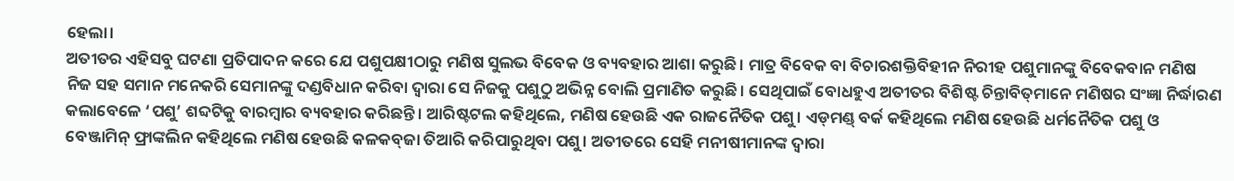ହେଲା।
ଅତୀତର ଏହିସବୁ ଘଟଣା ପ୍ରତିପାଦନ କରେ ଯେ ପଶୁପକ୍ଷୀଠାରୁ ମଣିଷ ସୁଲଭ ବିବେକ ଓ ବ୍ୟବହାର ଆଶା କରୁଛି। ମାତ୍ର ବିବେକ ବା ବିଚାରଶକ୍ତିବିହୀନ ନିରୀହ ପଶୁମାନଙ୍କୁ ବିବେକବାନ ମଣିଷ ନିଜ ସହ ସମାନ ମନେକରି ସେମାନଙ୍କୁ ଦଣ୍ଡବିଧାନ କରିବା ଦ୍ୱାରା ସେ ନିଜକୁ ପଶୁଠୁ ଅଭିନ୍ନ ବୋଲି ପ୍ରମାଣିତ କରୁଛି। ସେଥିପାଇଁ ବୋଧହୁଏ ଅତୀତର ବିଶିଷ୍ଟ ଚିନ୍ତାବିତ୍‌ମାନେ ମଣିଷର ସଂଜ୍ଞା ନିର୍ଦ୍ଧାରଣ କଲାବେଳେ ‘ପଶୁ’ ଶବ୍ଦଟିକୁ ବାରମ୍ବାର ବ୍ୟବହାର କରିଛନ୍ତି। ଆରିଷ୍ଟଟଲ କହିଥିଲେ, ମଣିଷ ହେଉଛି ଏକ ରାଜନୈତିକ ପଶୁ। ଏଡ୍‌ମଣ୍ଡ୍‌ ବର୍କ କହିଥିଲେ ମଣିଷ ହେଉଛି ଧର୍ମନୈତିକ ପଶୁ ଓ ବେଞ୍ଜାମିନ୍‌ ଫ୍ରାଙ୍କଲିନ କହିଥିଲେ ମଣିଷ ହେଉଛି କଳକବ୍‌ଜା ତିଆରି କରିପାରୁଥିବା ପଶୁ। ଅତୀତରେ ସେହି ମନୀଷୀମାନଙ୍କ ଦ୍ୱାରା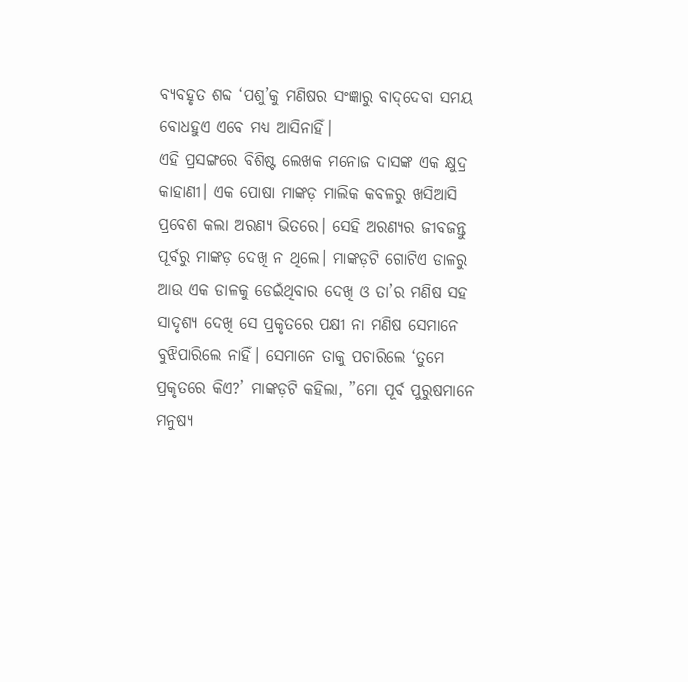ବ୍ୟବହୃତ ଶବ୍ଦ ‘ପଶୁ’କୁ ମଣିଷର ସଂଜ୍ଞାରୁ ବାଦ୍‌ଦେବା ସମୟ ବୋଧହୁଏ ଏବେ ମଧ୍ୟ ଆସିନାହିଁ।
ଏହି ପ୍ରସଙ୍ଗରେ ବିଶିଷ୍ଟ ଲେଖକ ମନୋଜ ଦାସଙ୍କ ଏକ କ୍ଷୁଦ୍ର କାହାଣୀ। ଏକ ପୋଷା ମାଙ୍କଡ଼ ମାଲିକ କବଳରୁ ଖସିଆସି ପ୍ରବେଶ କଲା ଅରଣ୍ୟ ଭିତରେ। ସେହି ଅରଣ୍ୟର ଜୀବଜନ୍ତୁ ପୂର୍ବରୁ ମାଙ୍କଡ଼ ଦେଖି ନ ଥିଲେ। ମାଙ୍କଡ଼ଟି ଗୋଟିଏ ଡାଳରୁ ଆଉ ଏକ ଡାଳକୁ ଡେଇଁଥିବାର ଦେଖି ଓ ତା’ର ମଣିଷ ସହ ସାଦୃଶ୍ୟ ଦେଖି ସେ ପ୍ରକୃତରେ ପକ୍ଷୀ ନା ମଣିଷ ସେମାନେ ବୁଝିପାରିଲେ ନାହିଁ। ସେମାନେ ତାକୁ ପଚାରିଲେ ‘ତୁମେ ପ୍ରକୃତରେ କିଏ?’ ମାଙ୍କଡ଼ଟି କହିଲା, ”ମୋ ପୂର୍ବ ପୁରୁଷମାନେ ମନୁଷ୍ୟ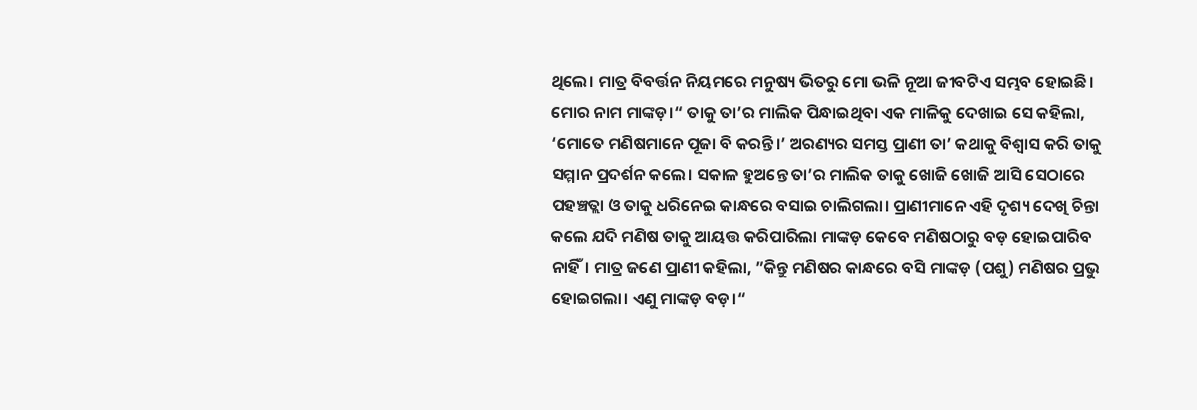ଥିଲେ। ମାତ୍ର ବିବର୍ତ୍ତନ ନିୟମରେ ମନୁଷ୍ୟ ଭିତରୁ ମୋ ଭଳି ନୂଆ ଜୀବଟିଏ ସମ୍ଭବ ହୋଇଛି। ମୋର ନାମ ମାଙ୍କଡ଼।“ ତାକୁ ତା’ର ମାଲିକ ପିନ୍ଧାଇଥିବା ଏକ ମାଳିକୁ ଦେଖାଇ ସେ କହିଲା, ‘ମୋତେ ମଣିଷମାନେ ପୂଜା ବି କରନ୍ତି।’ ଅରଣ୍ୟର ସମସ୍ତ ପ୍ରାଣୀ ତା’ କଥାକୁ ବିଶ୍ୱାସ କରି ତାକୁ ସମ୍ମାନ ପ୍ରଦର୍ଶନ କଲେ। ସକାଳ ହୁଅନ୍ତେ ତା’ର ମାଲିକ ତାକୁ ଖୋଜି ଖୋଜି ଆସି ସେଠାରେ ପହଞ୍ଚତ୍ଲା ଓ ତାକୁ ଧରିନେଇ କାନ୍ଧରେ ବସାଇ ଚାଲିଗଲା। ପ୍ରାଣୀମାନେ ଏହି ଦୃଶ୍ୟ ଦେଖି ଚିନ୍ତା କଲେ ଯଦି ମଣିଷ ତାକୁ ଆୟତ୍ତ କରିପାରିଲା ମାଙ୍କଡ଼ କେବେ ମଣିଷଠାରୁ ବଡ଼ ହୋଇପାରିବ ନାହିଁ। ମାତ୍ର ଜଣେ ପ୍ରାଣୀ କହିଲା, ”କିନ୍ତୁ ମଣିଷର କାନ୍ଧରେ ବସି ମାଙ୍କଡ଼ (ପଶୁ) ମଣିଷର ପ୍ରଭୁ ହୋଇଗଲା। ଏଣୁ ମାଙ୍କଡ଼ ବଡ଼।“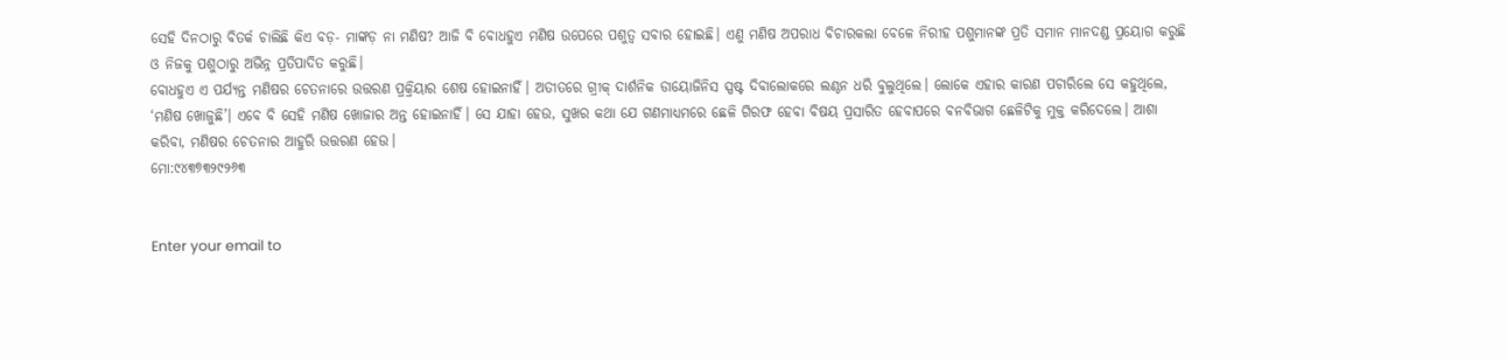ସେହି ଦିନଠାରୁ ବିତର୍କ ଚାଲିଛି କିଏ ବଡ଼- ମାଙ୍କଡ଼ ନା ମଣିଷ? ଆଜି ବି ବୋଧହୁଏ ମଣିଷ ଉପେରେ ପଶୁତ୍ୱ ସବାର ହୋଇଛି। ଏଣୁ ମଣିଷ ଅପରାଧ ବିଚାରକଲା ବେଳେ ନିରୀହ ପଶୁମାନଙ୍କ ପ୍ରତି ସମାନ ମାନଦଣ୍ଡ ପ୍ରୟୋଗ କରୁଛି ଓ ନିଜକୁ ପଶୁଠାରୁ ଅଭିନ୍ନ ପ୍ରତିପାଦିତ କରୁଛି।
ବୋଧହୁଏ ଏ ପର୍ଯ୍ୟନ୍ତ ମଣିଷର ଚେତନାରେ ଉତ୍ତରଣ ପ୍ରକ୍ରିୟାର ଶେଷ ହୋଇନାହିଁ। ଅତୀତରେ ଗ୍ରୀକ୍‌ ଦାର୍ଶନିକ ଡାୟୋଜିନିସ ସ୍ପଷ୍ଟ ଦିବାଲୋକରେ ଲଣ୍ଠନ ଧରି ବୁଲୁଥିଲେ। ଲୋକେ ଏହାର କାରଣ ପଚାରିଲେ ସେ କହୁଥିଲେ, ‘ମଣିଷ ଖୋଜୁଛି’। ଏବେ ବି ସେହି ମଣିଷ ଖୋଜାର ଅନ୍ତ ହୋଇନାହିଁ। ସେ ଯାହା ହେଉ, ସୁଖର କଥା ଯେ ଗଣମାଧ୍ୟମରେ ଛେଳି ଗିରଫ ହେବା ବିଷୟ ପ୍ରସାରିତ ହେବାପରେ ବନବିଭାଗ ଛେଳିଟିକୁ ମୁକ୍ତ କରିଦେଲେ। ଆଶା କରିବା, ମଣିଷର ଚେତନାର ଆହୁରି ଉତ୍ତରଣ ହେଉ।
ମୋ:୯୪୩୭୩୨୯୨୬୩


Enter your email to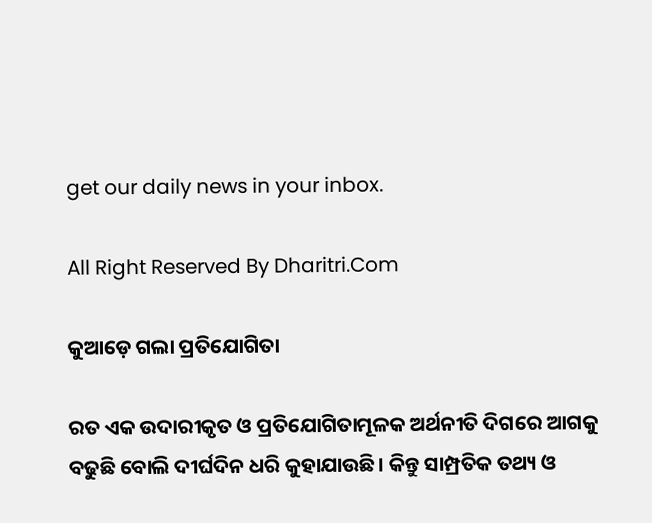get our daily news in your inbox.

All Right Reserved By Dharitri.Com

କୁଆଡ଼େ ଗଲା ପ୍ରତିଯୋଗିତା

ରତ ଏକ ଉଦାରୀକୃତ ଓ ପ୍ରତିଯୋଗିତାମୂଳକ ଅର୍ଥନୀତି ଦିଗରେ ଆଗକୁ ବଢୁଛି ବୋଲି ଦୀର୍ଘଦିନ ଧରି କୁହାଯାଉଛି। କିନ୍ତୁ ସାମ୍ପ୍ରତିକ ତଥ୍ୟ ଓ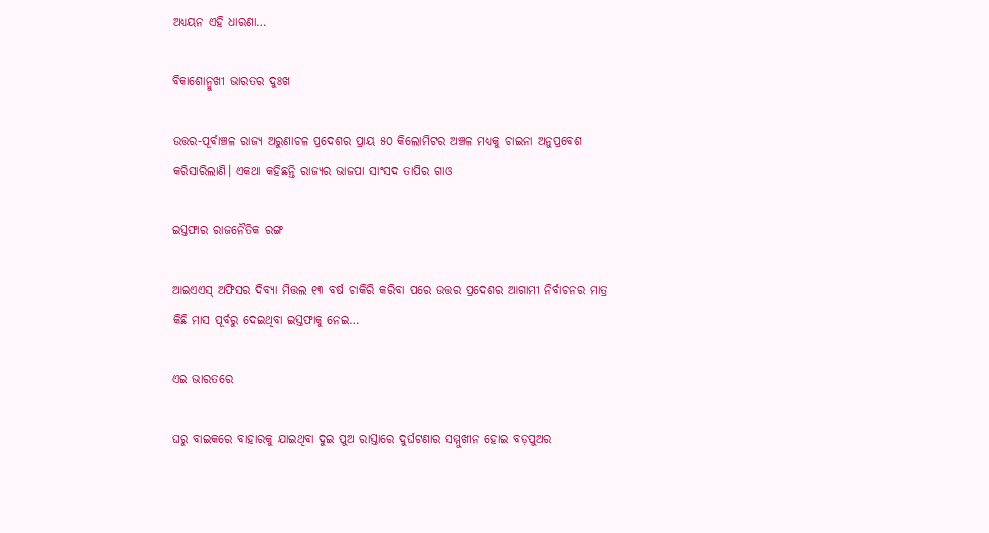ଅଧ୍ୟୟନ ଏହି ଧାରଣା…

ବିକାଶୋନ୍ମୁଖୀ ଭାରତର ଦୁଃଖ

ଉତ୍ତର-ପୂର୍ବାଞ୍ଚଳ ରାଜ୍ୟ ଅରୁଣାଚଳ ପ୍ରଦେଶର ପ୍ରାୟ ୫୦ କିଲୋମିଟର ଅଞ୍ଚଳ ମଧ୍ୟକୁ ଚାଇନା ଅନୁପ୍ରବେଶ କରିସାରିଲାଣି। ଏକଥା କହିଛନ୍ତି ରାଜ୍ୟର ଭାଜପା ସାଂସଦ ତାପିର ଗାଓ

ଇସ୍ତଫାର ରାଜନୈତିକ ରଙ୍ଗ

ଆଇଏଏସ୍‌ ଅଫିସର ଦିବ୍ୟା ମିତ୍ତଲ ୧୩ ବର୍ଷ ଚାକିରି କରିବା ପରେ ଉତ୍ତର ପ୍ରଦେଶର ଆଗାମୀ ନିର୍ବାଚନର ମାତ୍ର କିଛି ମାସ ପୂର୍ବରୁ ଦେଇଥିବା ଇସ୍ତଫାକୁ ନେଇ…

ଏଇ ଭାରତରେ

ଘରୁ ବାଇକରେ ବାହାରକୁ ଯାଇଥିବା ଦୁଇ ପୁଅ ରାସ୍ତାରେ ଦୁର୍ଘଟଣାର ସମ୍ମୁଖୀନ ହୋଇ ବଡ଼ପୁଅର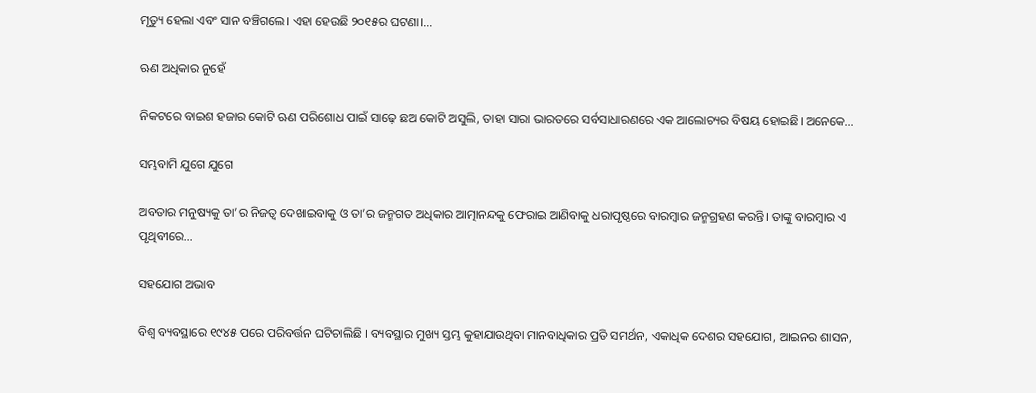ମୃତ୍ୟୁ ହେଲା ଏବଂ ସାନ ବଞ୍ଚିଗଲେ। ଏହା ହେଉଛି ୨୦୧୫ର ଘଟଣା।…

ଋଣ ଅଧିକାର ନୁହେଁ

ନିକଟରେ ବାଇଶ ହଜାର କୋଟି ଋଣ ପରିଶୋଧ ପାଇଁ ସାଢ଼େ ଛଅ କୋଟି ଅସୁଲି, ତାହା ସାରା ଭାରତରେ ସର୍ବସାଧାରଣରେ ଏକ ଆଲୋଚ୍ୟର ବିଷୟ ହୋଇଛି। ଅନେକେ…

ସମ୍ଭବାମି ଯୁଗେ ଯୁଗେ

ଅବତାର ମନୁଷ୍ୟକୁ ତା’ର ନିଜତ୍ୱ ଦେଖାଇବାକୁ ଓ ତା’ର ଜନ୍ମଗତ ଅଧିକାର ଆତ୍ମାନନ୍ଦକୁ ଫେରାଇ ଆଣିବାକୁ ଧରାପୃଷ୍ଠରେ ବାରମ୍ବାର ଜନ୍ମଗ୍ରହଣ କରନ୍ତି। ତାଙ୍କୁ ବାରମ୍ବାର ଏ ପୃଥିବୀରେ…

ସହଯୋଗ ଅଭାବ

ବିଶ୍ୱ ବ୍ୟବସ୍ଥାରେ ୧୯୪୫ ପରେ ପରିବର୍ତ୍ତନ ଘଟିଚାଲିଛି । ବ୍ୟବସ୍ଥାର ମୁଖ୍ୟ ସ୍ତମ୍ଭ କୁହାଯାଉଥିବା ମାନବାଧିକାର ପ୍ରତି ସମର୍ଥନ, ଏକାଧିକ ଦେଶର ସହଯୋଗ, ଆଇନର ଶାସନ,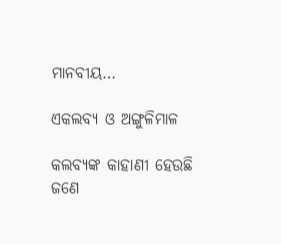ମାନବୀୟ…

ଏକଲବ୍ୟ ଓ ଅଙ୍ଗୁଳିମାଳ

କଲବ୍ୟଙ୍କ କାହାଣୀ ହେଉଛି ଜଣେ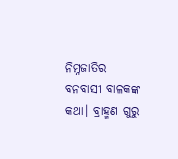ନିମ୍ନଜାତିର ବନବାସୀ ବାଳକଙ୍କ କଥା। ବ୍ରାହ୍ମଣ ଗୁରୁ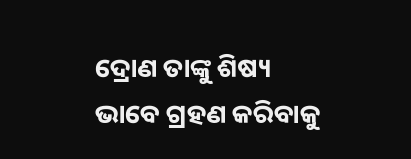ଦ୍ରୋଣ ତାଙ୍କୁ ଶିଷ୍ୟ ଭାବେ ଗ୍ରହଣ କରିବାକୁ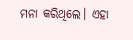ମନା କରିଥିଲେ। ଏହା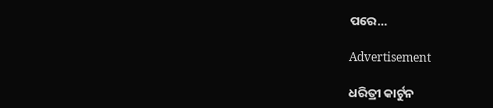ପରେ…

Advertisement

ଧରିତ୍ରୀ କାର୍ଟୁନ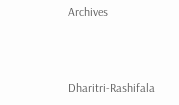Archives



Dharitri-Rashifala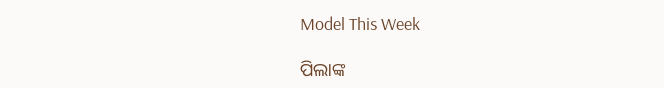Model This Week

ପିଲାଙ୍କ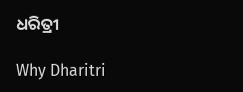ଧରିତ୍ରୀ

Why Dharitri